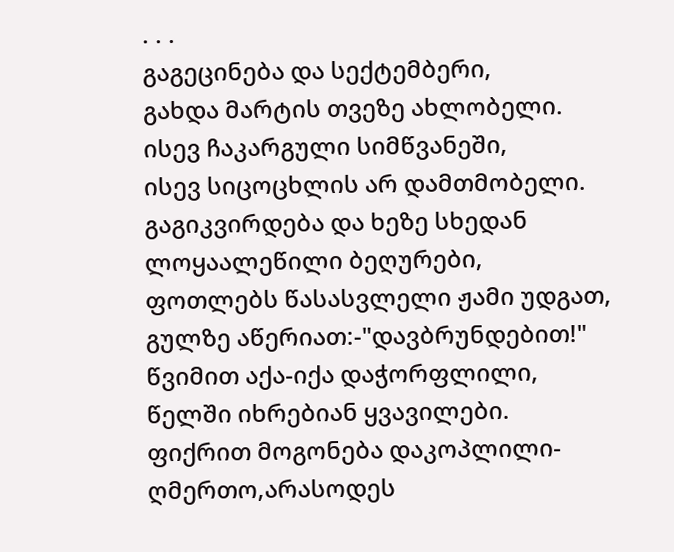. . .
გაგეცინება და სექტემბერი,
გახდა მარტის თვეზე ახლობელი.
ისევ ჩაკარგული სიმწვანეში,
ისევ სიცოცხლის არ დამთმობელი.
გაგიკვირდება და ხეზე სხედან
ლოყაალეწილი ბეღურები,
ფოთლებს წასასვლელი ჟამი უდგათ,
გულზე აწერიათ:-"დავბრუნდებით!"
წვიმით აქა-იქა დაჭორფლილი,
წელში იხრებიან ყვავილები.
ფიქრით მოგონება დაკოპლილი-
ღმერთო,არასოდეს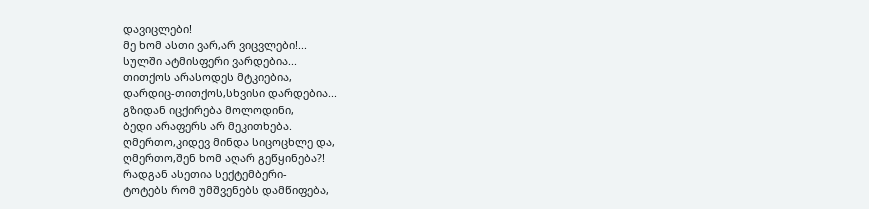დავიცლები!
მე ხომ ასთი ვარ,არ ვიცვლები!...
სულში ატმისფერი ვარდებია...
თითქოს არასოდეს მტკიებია,
დარდიც-თითქოს,სხვისი დარდებია...
გზიდან იცქირება მოლოდინი,
ბედი არაფერს არ მეკითხება.
ღმერთო,კიდევ მინდა სიცოცხლე და,
ღმერთო,შენ ხომ აღარ გეწყინება?!
რადგან ასეთია სექტემბერი-
ტოტებს რომ უმშვენებს დამწიფება,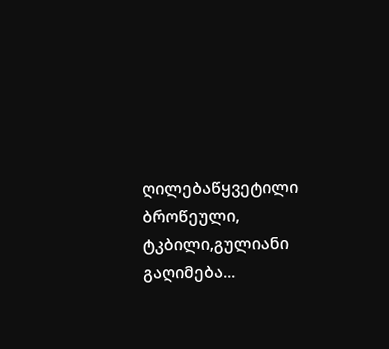ღილებაწყვეტილი ბროწეული,
ტკბილი,გულიანი გაღიმება...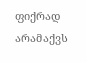ფიქრად არამაქვს